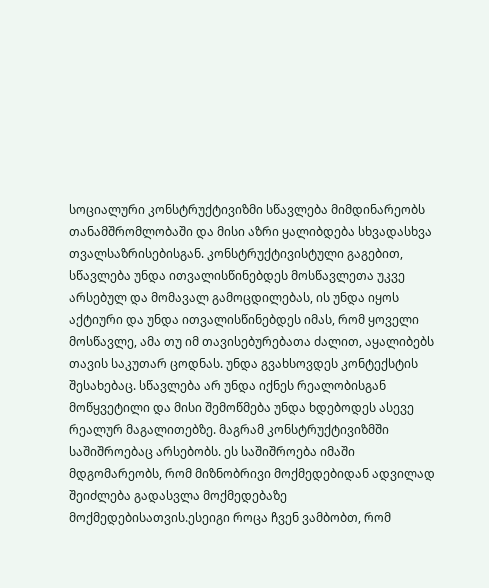სოციალური კონსტრუქტივიზმი სწავლება მიმდინარეობს თანამშრომლობაში და მისი აზრი ყალიბდება სხვადასხვა თვალსაზრისებისგან. კონსტრუქტივისტული გაგებით, სწავლება უნდა ითვალისწინებდეს მოსწავლეთა უკვე არსებულ და მომავალ გამოცდილებას, ის უნდა იყოს აქტიური და უნდა ითვალისწინებდეს იმას, რომ ყოველი მოსწავლე, ამა თუ იმ თავისებურებათა ძალით, აყალიბებს თავის საკუთარ ცოდნას. უნდა გვახსოვდეს კონტექსტის შესახებაც. სწავლება არ უნდა იქნეს რეალობისგან მოწყვეტილი და მისი შემოწმება უნდა ხდებოდეს ასევე რეალურ მაგალითებზე. მაგრამ კონსტრუქტივიზმში საშიშროებაც არსებობს. ეს საშიშროება იმაში მდგომარეობს, რომ მიზნობრივი მოქმედებიდან ადვილად შეიძლება გადასვლა მოქმედებაზე მოქმედებისათვის.ესეიგი როცა ჩვენ ვამბობთ, რომ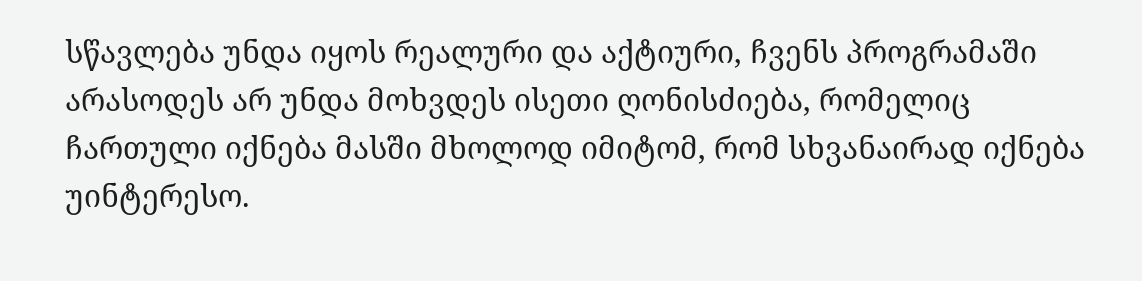სწავლება უნდა იყოს რეალური და აქტიური, ჩვენს პროგრამაში არასოდეს არ უნდა მოხვდეს ისეთი ღონისძიება, რომელიც ჩართული იქნება მასში მხოლოდ იმიტომ, რომ სხვანაირად იქნება უინტერესო.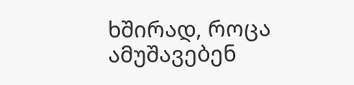ხშირად, როცა ამუშავებენ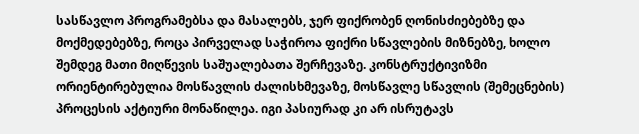სასწავლო პროგრამებსა და მასალებს, ჯერ ფიქრობენ ღონისძიებებზე და მოქმედებებზე, როცა პირველად საჭიროა ფიქრი სწავლების მიზნებზე, ხოლო შემდეგ მათი მიღწევის საშუალებათა შერჩევაზე. კონსტრუქტივიზმი ორიენტირებულია მოსწავლის ძალისხმევაზე, მოსწავლე სწავლის (შემეცნების) პროცესის აქტიური მონაწილეა. იგი პასიურად კი არ ისრუტავს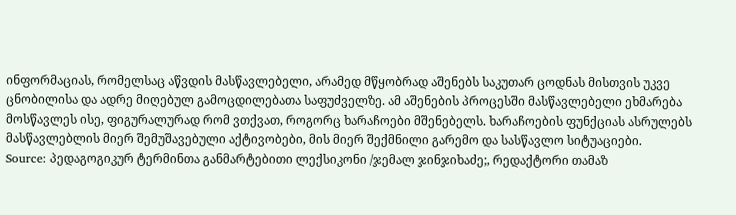ინფორმაციას, რომელსაც აწვდის მასწავლებელი, არამედ მწყობრად აშენებს საკუთარ ცოდნას მისთვის უკვე ცნობილისა და ადრე მიღებულ გამოცდილებათა საფუძველზე. ამ აშენების პროცესში მასწავლებელი ეხმარება მოსწავლეს ისე, ფიგურალურად რომ ვთქვათ, როგორც ხარაჩოები მშენებელს. ხარაჩოების ფუნქციას ასრულებს მასწავლებლის მიერ შემუშავებული აქტივობები, მის მიერ შექმნილი გარემო და სასწავლო სიტუაციები.
Source: პედაგოგიკურ ტერმინთა განმარტებითი ლექსიკონი /ჯემალ ჯინჯიხაძე;, რედაქტორი თამაზ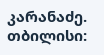კარანაძე. თბილისი: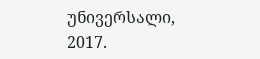უნივერსალი, 2017.